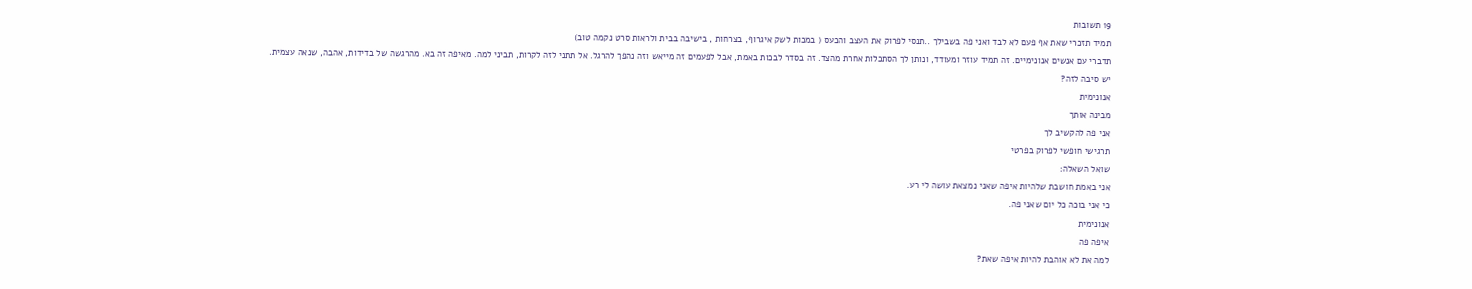19 תשובות
תמיד תזכרי שאת אף פעם לא לבד ואני פה בשבילך ..תנסי לפרוק את העצב והכעס ( במכות לשק איגרוף, בצרחות , בישיבה בבית ולראות סרט נקמה טוב)
תדברי עם אנשים אנונימיים. זה תמיד עוזר ומעודד, ונותן לך הסתכלות אחרת מהצד. זה בסדר לבכות באמת, אבל לפעמים זה מייאש וזה נהפך להרגל. אל תתני לזה לקרות, תביני למה. מאיפה זה בא. מהרגשה של בדידות, אהבה, שנאה עצמית.
יש סיבה לזה?
אנונימית
מבינה אותך
אני פה להקשיב לך
תרגישי חופשי לפרוק בפרטי
שואל השאלה:
אני באמת חושבת שלהיות איפה שאני נמצאת עושה לי רע.
כי אני בוכה כל יום שאני פה.
אנונימית
איפה פה
למה את לא אוהבת להיות איפה שאת?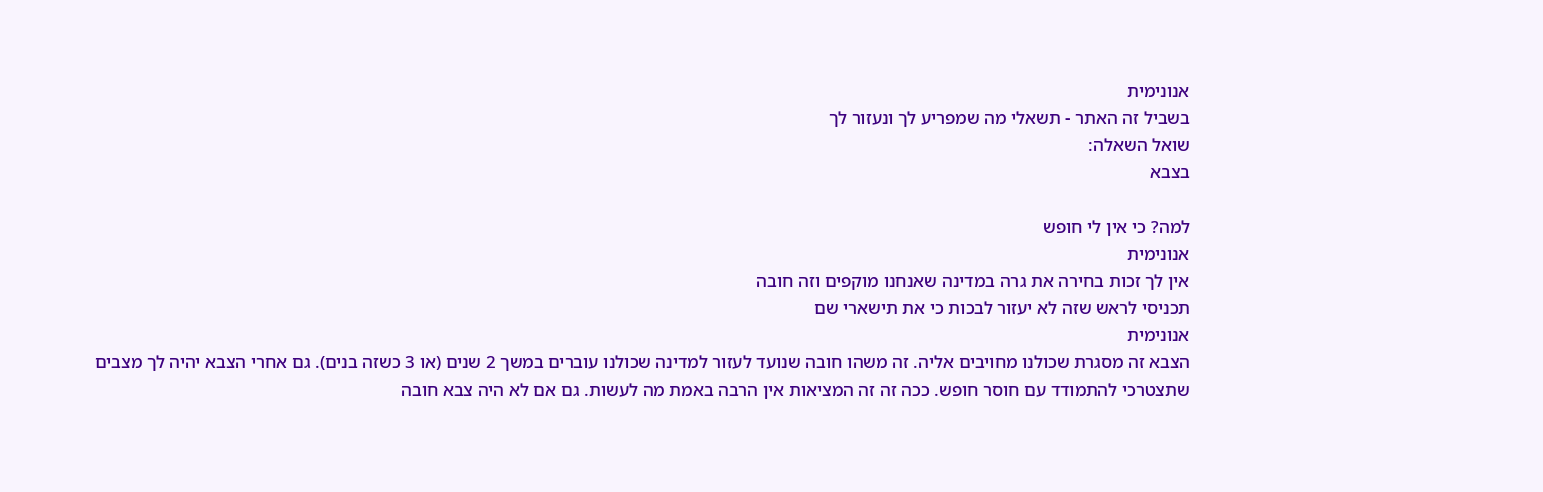אנונימית
בשביל זה האתר - תשאלי מה שמפריע לך ונעזור לך
שואל השאלה:
בצבא

למה? כי אין לי חופש
אנונימית
אין לך זכות בחירה את גרה במדינה שאנחנו מוקפים וזה חובה
תכניסי לראש שזה לא יעזור לבכות כי את תישארי שם
אנונימית
הצבא זה מסגרת שכולנו מחויבים אליה. זה משהו חובה שנועד לעזור למדינה שכולנו עוברים במשך 2 שנים (או 3 כשזה בנים). גם אחרי הצבא יהיה לך מצבים שתצטרכי להתמודד עם חוסר חופש. ככה זה זה המציאות אין הרבה באמת מה לעשות. גם אם לא היה צבא חובה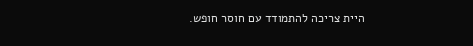היית צריכה להתמודד עם חוסר חופש.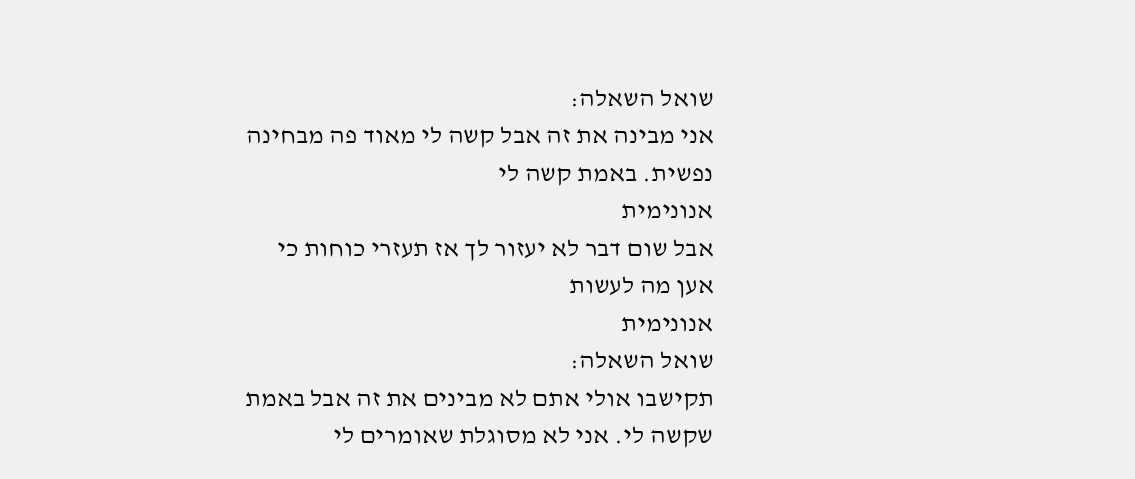שואל השאלה:
אני מבינה את זה אבל קשה לי מאוד פה מבחינה נפשית. באמת קשה לי
אנונימית
אבל שום דבר לא יעזור לך אז תעזרי כוחות כי אען מה לעשות
אנונימית
שואל השאלה:
תקישבו אולי אתם לא מבינים את זה אבל באמת שקשה לי. אני לא מסוגלת שאומרים לי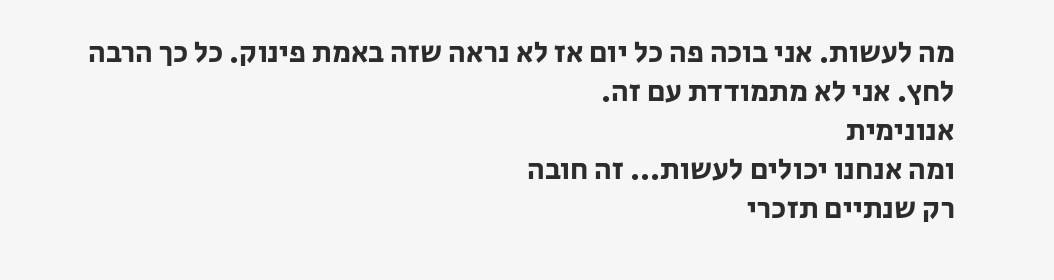מה לעשות. אני בוכה פה כל יום אז לא נראה שזה באמת פינוק. כל כך הרבה לחץ. אני לא מתמודדת עם זה.
אנונימית
ומה אנחנו יכולים לעשות... זה חובה
רק שנתיים תזכרי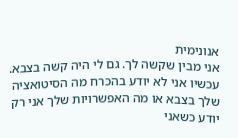אנונימית
אני מבין שקשה לך. גם לי היה קשה בצבא.
עכשיו אני לא יודע בהכרח מה הסיטואציה שלך בצבא או מה האפשרויות שלך אני רק יודע כשאני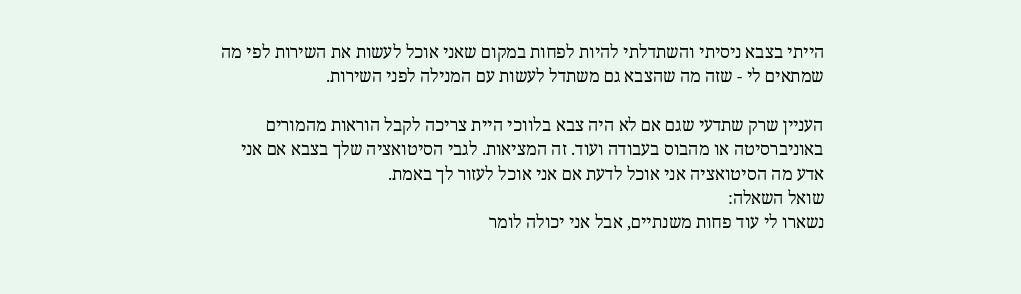הייתי בצבא ניסיתי והשתדלתי להיות לפחות במקום שאני אוכל לעשות את השירות לפי מה שמתאים לי - שזה מה שהצבא גם משתדל לעשות עם המנילה לפני השירות.

העניין שרק שתדעי שגם אם לא היה צבא בלווכי היית צריכה לקבל הוראות מהמורים באוניברסיטה או מהבוס בעבודה ועוד. זה המציאות. לגבי הסיטואציה שלך בצבא אם אני אדע מה הסיטואציה אני אוכל לדעת אם אני אוכל לעזור לך באמת.
שואל השאלה:
נשארו לי עוד פחות משנתיים, אבל אני יכולה לומר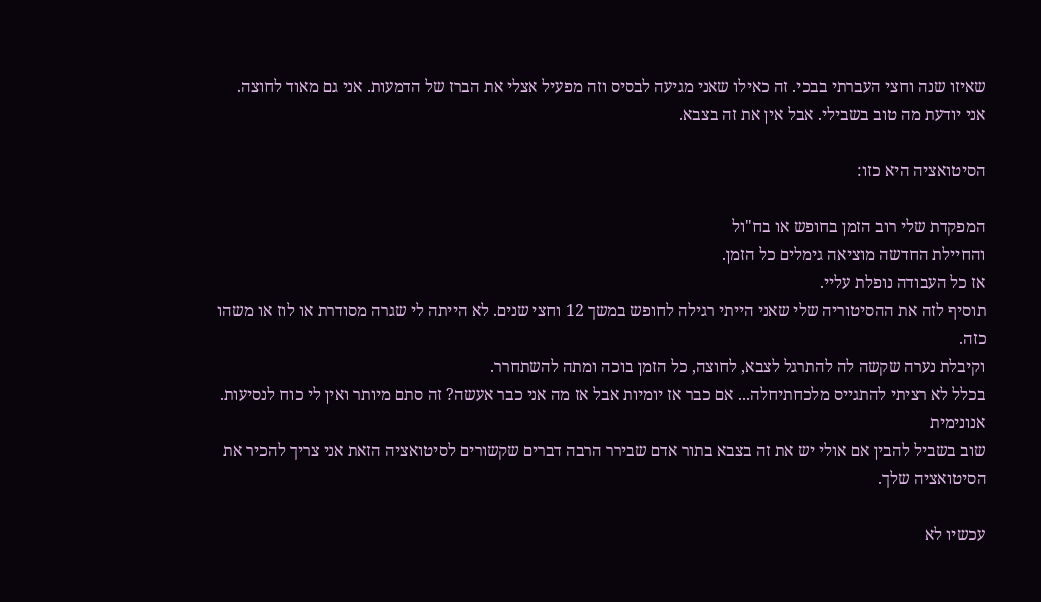שאיזו שנה וחצי העברתי בבכי. זה כאילו שאני מגיעה לבסיס וזה מפעיל אצלי את הברז של הדמעות. אני גם מאוד לחוצה.
אני יודעת מה טוב בשבילי. אבל אין את זה בצבא.

הסיטואציה היא כזו:

המפקדת שלי רוב הזמן בחופש או בח"ול
והחיילת החדשה מוציאה גימלים כל הזמן.
אז כל העבודה נופלת עליי.
תוסיף לזה את ההסיטוריה שלי שאני הייתי רגילה לחופש במשך 12 וחצי שנים. לא הייתה לי שגרה מסודרת או לוז או משהו כזה.
וקיבלת נערה שקשה לה להתרגל לצבא, לחוצה, כל הזמן בוכה ומתה להשתחרר.
בכלל לא רציתי להתגייס מלכחתיחלה... אם כבר אז יומיות אבל אז מה אני כבר אעשה? זה סתם מיותר ואין לי כוח לנסיעות.
אנונימית
שוב בשביל להבין אם אולי יש את זה בצבא בתור אדם שבירר הרבה דברים שקשורים לסיטואציה הזאת אני צריך להכיר את הסיטואציה שלך.

עכשיו לא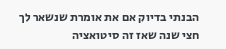הבנתי בדיוק אם את אומרת שנשאר לך חצי שנה שאז זה סיטואציה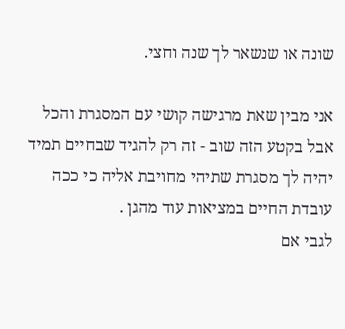שונה או שנשאר לך שנה וחצי.

אני מבין שאת מרגישה קושי עם המסגרת והכל אבל בקטע הזה שוב - זה רק להגיד שבחיים תמיד יהיה לך מסגרת שתיהי מחויבת אליה כי ככה עובדת החיים במציאות עוד מהגן .
לגבי אם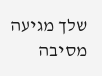שלך מגיעה מסיבה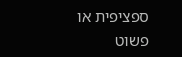ספציפית או פשוט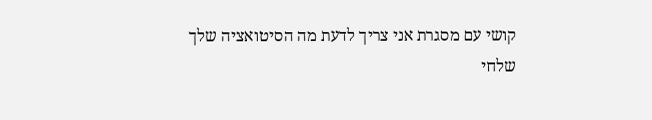קושי עם מסגרת אני צריך לדעת מה הסיטואציה שלך
שלחי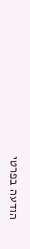הודעה בפרטי